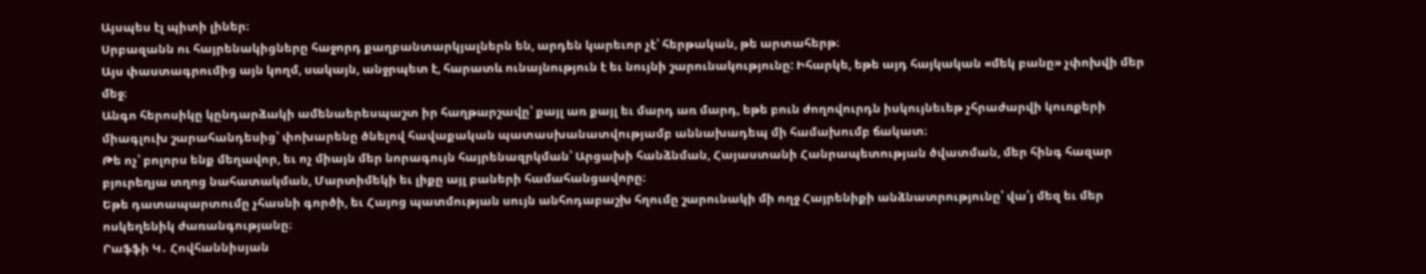Այսպես էլ պիտի լիներ։
Սրբազանն ու հայրենակիցները հաջորդ քաղբանտարկյալներն են, արդեն կարեւոր չէ՝ հերթական, թե արտահերթ։
Այս փաստագրումից այն կողմ, սակայն, անջրպետ է, հարատև ունայնություն է եւ նույնի շարունակությունը: Իհարկե, եթե այդ հայկական «մեկ բանը» չփոխվի մեր մեջ։
Անգո հերոսիկը կընդարձակի ամենաերեսպաշտ իր հաղթարշավը՝ քայլ առ քայլ եւ մարդ առ մարդ, եթե բուն ժողովուրդն իսկույնեւեթ չհրաժարվի կուռքերի միագլուխ շարահանդեսից՝ փոխարենը ծնելով հավաքական պատասխանատվությամբ աննախադեպ մի համախումբ ճակատ։
Թե ոչ՝ բոլորս ենք մեղավոր, եւ ոչ միայն մեր նորագույն հայրենազրկման՝ Արցախի հանձնման, Հայաստանի Հանրապետության ծվատման, մեր հինգ հազար բյուրեղյա տղոց նահատակման, Մարտիմեկի եւ լիքը այլ բաների համահանցավորը։
Եթե դատապարտումը չհասնի գործի, եւ Հայոց պատմության սույն անհոդաբաշխ հղումը շարունակի մի ողջ Հայրենիքի անձնատրությունը՝ վա՛յ մեզ եւ մեր ոսկեղենիկ ժառանգությանը։
Րաֆֆի Կ․ Հովհաննիսյան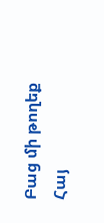Բաց մի թողեք
Հայ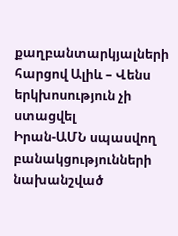քաղբանտարկյալների հարցով Ալիև – Վենս երկխոսություն չի ստացվել
Իրան-ԱՄՆ սպասվող բանակցությունների նախանշված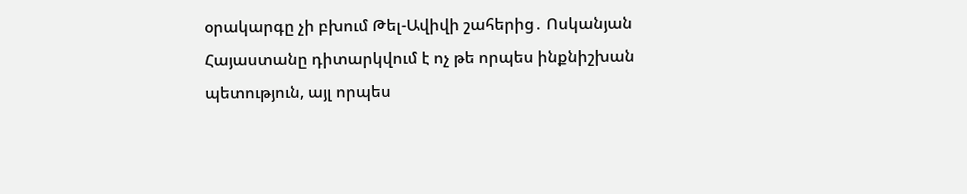օրակարգը չի բխում Թել-Ավիվի շահերից․ Ոսկանյան
Հայաստանը դիտարկվում է ոչ թե որպես ինքնիշխան պետություն, այլ որպես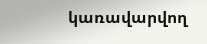կառավարվող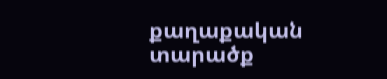քաղաքական տարածք